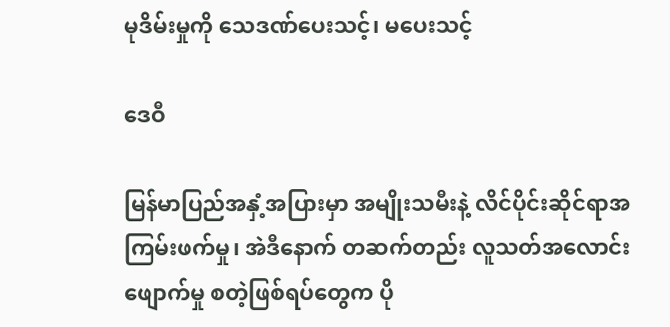မုဒိမ်းမှုကို သေဒဏ်ပေးသင့်၊ မပေးသင့်

ဒေဝီ

မြန်မာပြည်အနှံ့အပြားမှာ အမျိုးသမီးနဲ့ လိင်ပိုင်းဆိုင်ရာအကြမ်းဖက်မှု၊ အဲဒီနောက် တဆက်တည်း လူသတ်အလောင်း ဖျောက်မှု စတဲ့ဖြစ်ရပ်တွေက ပို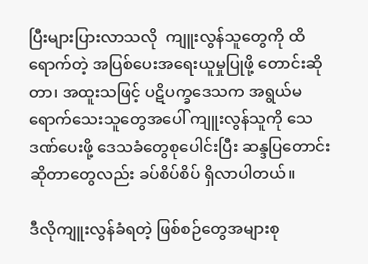ပြီးများပြားလာသလို  ကျူးလွန်သူတွေကို ထိရောက်တဲ့ အပြစ်ပေးအရေးယူမှုပြုဖို့ တောင်းဆိုတာ၊ အထူးသဖြင့် ပဋိပက္ခဒေသက အရွယ်မရောက်သေးသူတွေအပေါ် ကျူးလွန်သူကို သေဒဏ်ပေးဖို့ ဒေသခံတွေစုပေါင်းပြီး ဆန္ဒပြတောင်းဆိုတာတွေလည်း ခပ်စိပ်စိပ် ရှိလာပါတယ်။

ဒီလိုကျူးလွန်ခံရတဲ့ ဖြစ်စဉ်တွေအများစု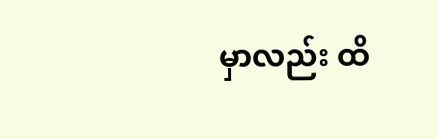မှာလည်း ထိ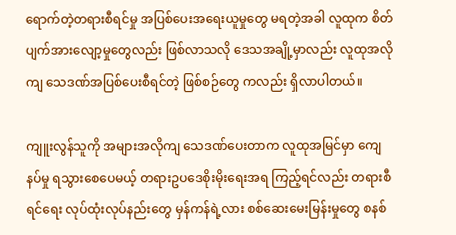ရောက်တဲ့တရားစီရင်မှု အပြစ်ပေးအရေးယူမှုတွေ မရတဲ့အခါ လူထုက စိတ်ပျက်အားလျော့မှုတွေလည်း ဖြစ်လာသလို ဒေသအချို့မှာလည်း လူထုအလိုကျ ‌သေဒဏ်အပြစ်ပေးစီရင်တဲ့ ဖြစ်စဉ်တွေ ကလည်း ရှိလာပါတယ်။

ကျူးလွန်သူကို အများအလိုကျ သေဒဏ်ပေးတာက လူထုအမြင်မှာ ကျေနပ်မှု ရသွားစေပေမယ့် ‌တရားဥပဒေစိုးမိုးရေးအရ ကြည့်ရင်လည်း တရားစီရင်ရေး လုပ်ထုံးလုပ်နည်းတွေ မှန်ကန်ရဲ့လား စစ်ဆေးမေးမြန်းမှုတွေ စနစ်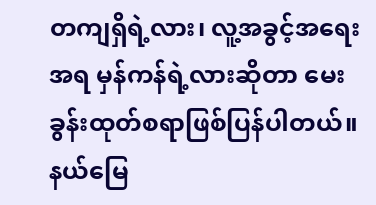တကျရှိရဲ့လား၊ လူ့အခွင့်အရေးအရ မှန်ကန်ရဲ့လားဆိုတာ မေးခွန်းထုတ်စရာဖြစ်ပြန်ပါတယ်။ နယ်မြေ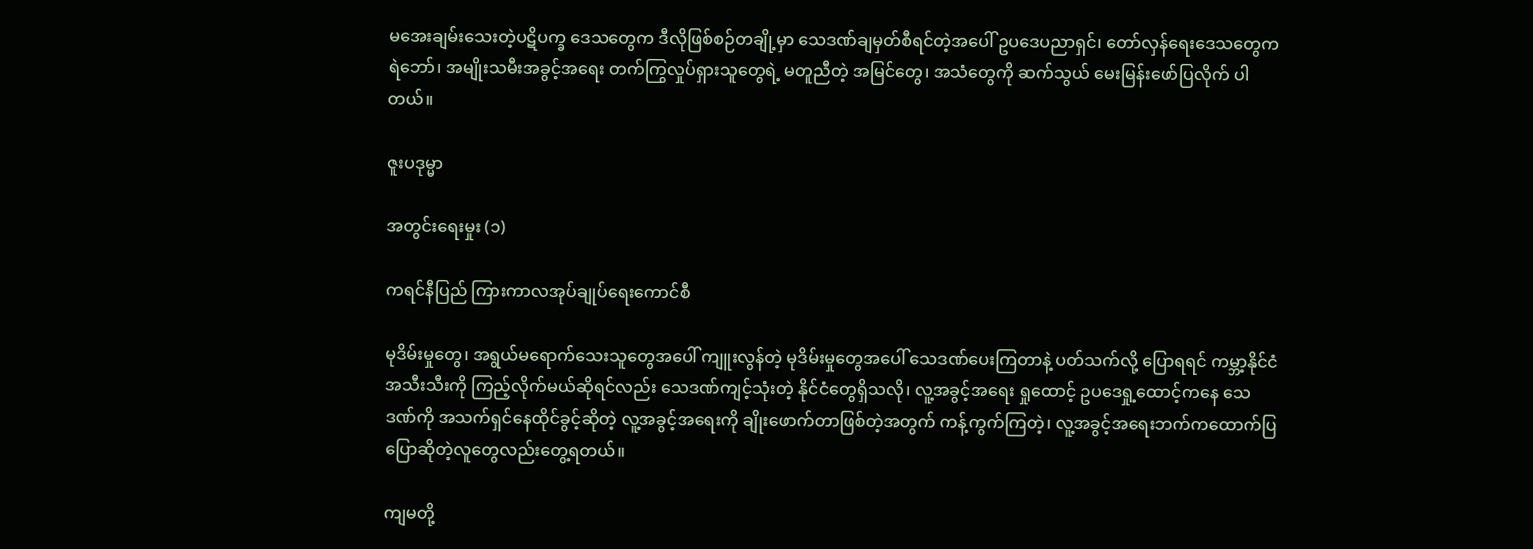မအေးချမ်းသေးတဲ့ပဋိပက္ခ ဒေသတွေက ဒီလိုဖြစ်စဉ်တချို့မှာ သေဒဏ်ချမှတ်စီရင်တဲ့အပေါ် ဥပဒေပညာရှင်၊ တော်လှန်ရေးဒေသတွေက ရဲဘော်၊ အမျိုးသမီးအခွင့်အရေး တက်ကြွလှုပ်ရှားသူတွေရဲ့ မတူညီတဲ့ အမြင်တွေ၊ အသံတွေကို ဆက်သွယ် မေးမြန်းဖော်ပြလိုက် ပါတယ်။

ဇူးပဒုမ္မာ

အတွင်းရေးမှုး (၁)

ကရင်နီပြည် ကြားကာလအုပ်ချုပ်ရေးကောင်စီ

မုဒိမ်းမှုတွေ၊ အရွယ်မရောက်သေးသူတွေအပေါ် ကျူးလွန်တဲ့ မုဒိမ်းမှုတွေအပေါ် သေဒဏ်ပေးကြတာနဲ့ ပတ်သက်လို့ ပြောရရင် ကမ္ဘာ့နိုင်ငံအသီးသီးကို ကြည့်လိုက်မယ်ဆိုရင်လည်း သေဒဏ်ကျင့်သုံးတဲ့ နိုင်ငံတွေရှိသလို၊ လူ့အခွင့်အရေး ရှုထောင့် ဥပဒေရှု့ထောင့်ကနေ သေဒဏ်ကို အသက်ရှင်နေထိုင်ခွင့်ဆိုတဲ့ လူ့အခွင့်အရေးကို ချိုးဖောက်တာဖြစ်တဲ့အတွက် ကန့်ကွက်ကြတဲ့၊ လူ့အခွင့်အရေးဘက်ကထောက်ပြ ပြောဆိုတဲ့လူတွေလည်းတွေ့ရတယ်။

ကျမတို့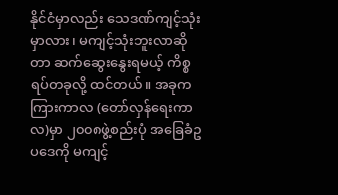နိုင်ငံမှာလည်း သေဒဏ်ကျင့်သုံးမှာလား၊ မကျင့်သုံးဘူးလာဆိုတာ ဆက်ဆွေးနွေးရမယ့် ကိစ္စရပ်တခုလို့ ထင်တယ်။ အခုက ကြားကာလ (တော်လှန်ရေးကာလ)မှာ ၂၀၀၈ဖွဲ့စည်းပုံ အခြေခံဥပဒေကို မကျင့်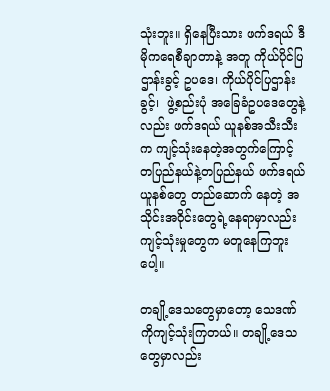သုံးဘူး။ ရှိနေပြီးသား ဖက်ဒရယ် ဒီမိုကရေစီချာတာနဲ့ အတူ ကိုယ်ပိုင်ပြဌာန်းခွင့် ဥပဒေ၊ ကိုယ်ပိုင်ပြဌာန်းခွင့်၊  ဖွဲ့စည်းပုံ အခြေခံဥပဒေတွေနဲ့လည်း ဖက်ဒရယ် ယူနစ်အသီးသီးက ကျင့်သုံးနေတဲ့အတွက်ကြောင့် တပြည်နယ်နဲ့တပြည်နယ် ဖက်ဒရယ်ယူနစ်တွေ တည်ဆောက် နေတဲ့ အသိုင်းအဝိုင်းတွေရဲ့နေရာမှာလည်း ကျင့်သုံးမှုတွေက မတူနေကြဘူးပေါ့။

တချို့ဒေသတွေမှာတော့ သေဒဏ်ကိုကျင့်သုံးကြတယ်။ တချို့ဒေသတွေမှာလည်း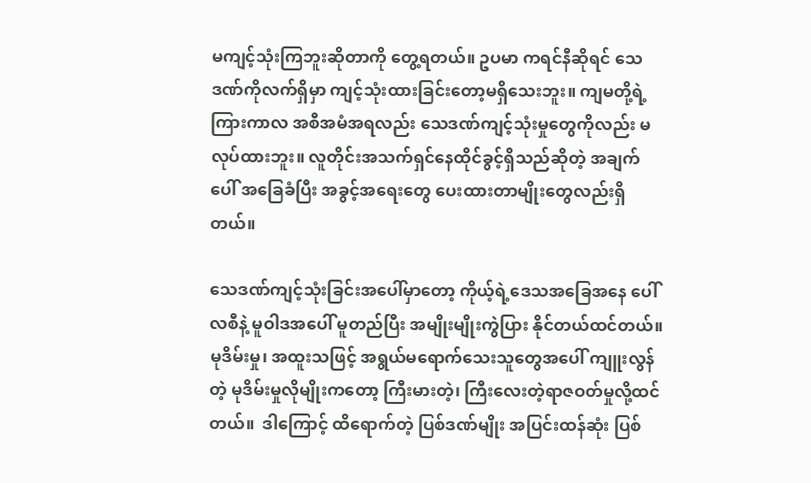မကျင့်သုံးကြဘူးဆိုတာကို တွေ့ရတယ်။ ဥပမာ ကရင်နီဆိုရင် သေဒဏ်ကိုလက်ရှိမှာ ကျင့်သုံးထားခြင်းတော့မရှိသေးဘူး။ ကျမတို့ရဲ့ ကြားကာလ အစီအမံအရလည်း သေဒဏ်ကျင့်သုံးမှုတွေကိုလည်း မလုပ်ထားဘူး။ လူတိုင်းအသက်ရှင်နေထိုင်ခွင့်ရှိသည်ဆိုတဲ့ အချက်ပေါ် အခြေခံပြီး အခွင့်အရေးတွေ ပေးထားတာမျိုးတွေလည်းရှိတယ်။

သေဒဏ်ကျင့်သုံးခြင်းအပေါ်မှာတော့ ကိုယ့်ရဲ့ဒေသအခြေအနေ ပေါ်လစီနဲ့ မူဝါဒအပေါ် မူတည်ပြီး အမျိုးမျိုးကွဲပြား နိုင်တယ်ထင်တယ်။  မုဒိမ်းမှု၊ အထူးသဖြင့် အရွယ်မရောက်သေးသူတွေအပေါ် ကျူးလွန်တဲ့ မုဒိမ်းမှုလိုမျိုးကတော့ ကြီးမားတဲ့၊ ကြီးလေးတဲ့ရာဇဝတ်မှုလို့ထင်တယ်။  ဒါကြောင့် ထိရောက်တဲ့ ပြစ်ဒဏ်မျိုး အပြင်းထန်ဆုံး ပြစ်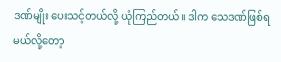ဒဏ်မျိုး ပေးသင့်တယ်လို့ ယုံကြည်တယ်။ ဒါက သေဒဏ်ဖြစ်ရမယ်လို့တော့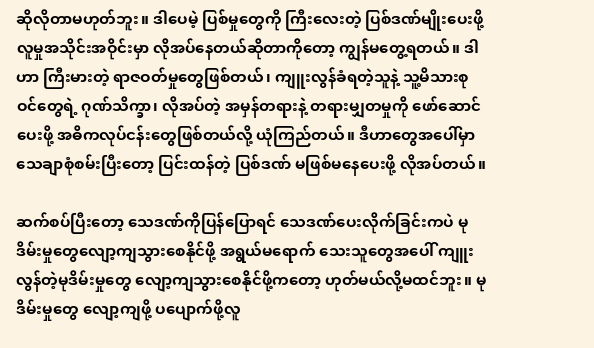ဆိုလိုတာမဟုတ်ဘူး။ ဒါပေမဲ့ ပြစ်မှုတွေကို ကြီးလေးတဲ့ ပြစ်ဒဏ်မျိုးပေးဖို့ လူမှုအသိုင်းအဝိုင်းမှာ လိုအပ်နေတယ်ဆိုတာကိုတော့ ကျွန်မတွေ့ရတယ်။ ဒါဟာ ကြီးမားတဲ့ ရာဇဝတ်မှုတွေဖြစ်တယ်၊ ကျူးလွန်ခံရတဲ့သူနဲ့ သူ့မိသားစုဝင်တွေရဲ့ ဂုဏ်သိက္ခာ၊ လိုအပ်တဲ့ အမှန်တရားနဲ့ တရားမျှတမှုကို ဖော်ဆောင်ပေးဖို့ အဓိကလုပ်ငန်းတွေဖြစ်တယ်လို့ ယုံကြည်တယ်။ ဒီဟာတွေအပေါ်မှာ သေချာစုံစမ်းပြီးတော့ ပြင်းထန်တဲ့ ပြစ်ဒဏ် မဖြစ်မနေပေးဖို့ လိုအပ်တယ်။

ဆက်စပ်ပြီးတော့ သေဒဏ်ကိုပြန်ပြောရင် သေဒဏ်ပေးလိုက်ခြင်းကပဲ မုဒိမ်းမှုတွေလျော့ကျသွားစေနိုင်ဖို့ အရွယ်မရောက် သေးသူတွေအပေါ် ကျူးလွန်တဲ့မုဒိမ်းမှုတွေ လျော့ကျသွားစေနိုင်ဖို့က‌တော့ ဟုတ်မယ်လို့မထင်ဘူး။ မုဒိမ်းမှုတွေ လျော့ကျဖို့ ပ‌ပျောက်ဖို့လူ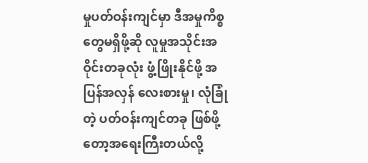မှုပတ်ဝန်းကျင်မှာ ဒီအမှုကိစ္စတွေမရှိဖို့ဆို လူမှုအသိုင်းအဝိုင်းတခုလုံး ဖွံ့ဖြိုးနိုင်ဖို့ အပြန်အလှန် လေးစားမှု၊ လုံခြုံတဲ့ ပတ်ဝန်းကျင်တခု ဖြစ်ဖို့တော့အရေးကြီးတယ်လို့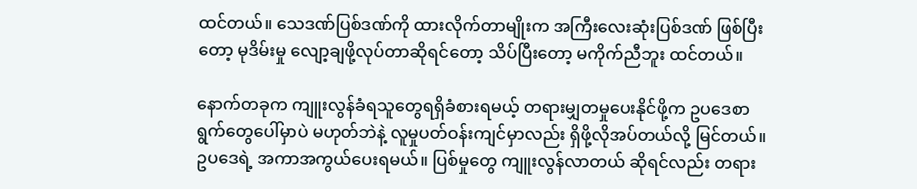ထင်တယ်။ သေဒဏ်ပြစ်ဒဏ်ကို ထားလိုက်တာမျိုးက အကြီးလေးဆုံးပြစ်ဒဏ် ဖြစ်ပြီးတော့ မုဒိမ်းမှု လျော့ချဖို့လုပ်တာဆိုရင်တော့ သိပ်ပြီးတော့ မကိုက်ညီဘူး ထင်တယ်။

နောက်တခုက ကျူးလွန်ခံရသူတွေရရှိခံစားရမယ့် တရားမျှတမှုပေးနိုင်ဖို့က ဥပဒေစာရွက်တွေပေါ်မှာပဲ မဟုတ်ဘဲနဲ့ လူမှုပတ်ဝန်းကျင်မှာလည်း ရှိဖို့လိုအပ်တယ်လို့ မြင်တယ်။ ဥပဒေရဲ့ အကာအကွယ်ပေးရမယ်။ ပြစ်မှုတွေ ကျူးလွန်လာတယ် ဆိုရင်လည်း တရား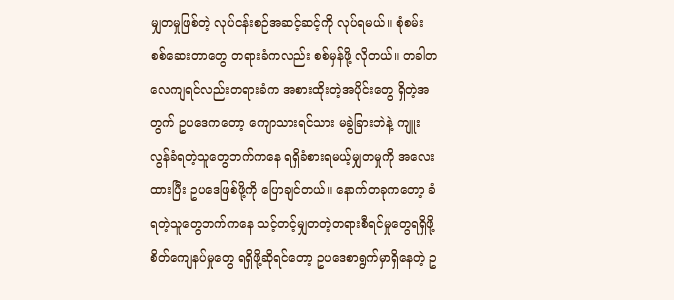မျှတမှုဖြစ်တဲ့ လုပ်ငန်းစဉ်အဆင့်ဆင့်ကို လုပ်ရမယ်။ စုံစမ်းစစ်ဆေးတာတွေ တရားခံကလည်း စစ်မှန်ဖို့ လိုတယ်။ တခါတလေကျရင်လည်းတရားခံက အစားထိုးတဲ့အပိုင်းတွေ ရှိတဲ့အတွက် ဥပဒေကတော့ ကျောသားရင်သား မခွဲခြားဘဲနဲ့ ကျူးလွန်ခံရတဲ့သူတွေဘက်ကနေ ရရှိခံစားရမယ့်မျှတမှုကို အလေးထားပြီး ဥပဒေဖြစ်ဖို့ကို ပြောချင်တယ်။ နောက်တခုကတော့ ခံရတဲ့သူတွေဘက်ကနေ သင့်တင့်မျှတတဲ့တရားစီရင်မှုတွေရရှိဖို့ စိတ်ကျေနပ်မှုတွေ ရရှိဖို့ဆိုရင်တော့ ဥပဒေစာရွက်မှာရှိနေတဲ့ ဥ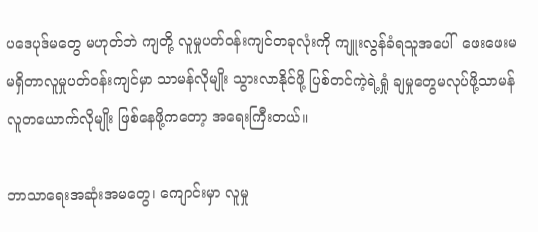ပဒေပုဒ်မတွေ မဟုတ်ဘဲ ကျတို့ လူမှုပတ်ဝန်းကျင်တခုလုံးကို ကျူးလွန်ခံရသူအပေါ်  ဖေးဖေးမ မရှိတာလူမှုပတ်ဝန်းကျင်မှာ သာမန်လိုမျိုး သွားလာနိုင်ဖို့ ပြစ်တင်ကဲ့ရဲ့ရှုံ ချမှုတွေမလုပ်ဖို့သာမန် လူတယောက်လိုမျိုး ဖြစ်နေဖို့ကတော့ အရေးကြီးတယ်။

ဘာသာရေးအဆုံးအမတွေ၊ ကျောင်းမှာ လူမှု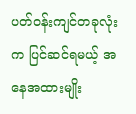ပတ်ဝန်းကျင်တခုလုံးက ပြင်ဆင်ရမယ့် အနေအထားမျိုး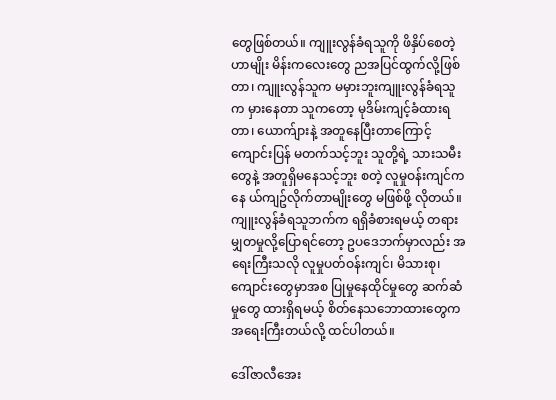တွေဖြစ်တယ်။ ကျူးလွန်ခံရသူကို ဖိနှိပ်စေတဲ့ဟာမျိုး မိန်းကလေးတွေ ညအပြင်ထွက်လို့ဖြစ်တာ၊ ကျူးလွန်သူက မမှားဘူးကျူးလွန်ခံရသူက မှားနေတာ သူကတော့ မုဒိမ်းကျင့်ခံထားရတာ၊ ယောက်ျားနဲ့ အတူနေပြီးတာကြောင့်  ကျောင်းပြန် မတက်သင့်ဘူး သူတို့ရဲ့ သားသမီးတွေနဲ့ အတူရှိမနေသင့်ဘူး စတဲ့ လူမှုဝန်းကျင်ကနေ ယ်ကျဥ်လိုက်တာမျိုးတွေ မဖြစ်ဖို့ လိုတယ်။ ကျူးလွန်ခံရသူဘက်က ရရှိခံစားရမယ့် တရားမျှတမှုလို့ပြောရင်တော့ ဥပဒေဘက်မှာလည်း အရေးကြီးသလို လူမှုပတ်ဝန်းကျင်၊ မိသားစု၊ ကျောင်းတွေမှာအစ ပြုမှုနေထိုင်မှုတွေ ဆက်ဆံမှုတွေ ထားရှိရမယ့် စိတ်နေသဘောထားတွေက အရေးကြီးတယ်လို့ ထင်ပါတယ်။

ဒေါ်ဇာလီအေး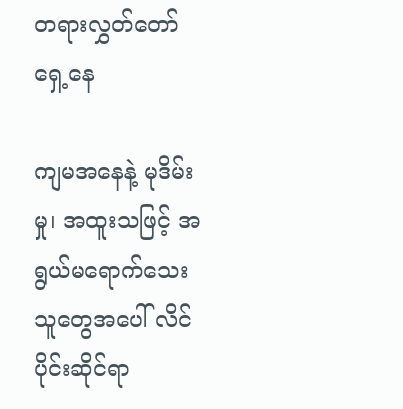တရားလွှတ်တော်ရှေ့နေ

ကျမအနေနဲ့ မုဒိမ်းမှု၊ အထူးသဖြင့် အရွယ်မရောက်သေးသူတွေအပေါ် လိင်ပိုင်းဆိုင်ရာ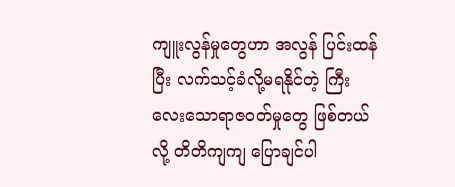ကျူးလွန်မှုတွေဟာ အလွန် ပြင်းထန်ပြီး လက်သင့်ခံလို့မရနိုင်တဲ့ ကြီးလေးသောရာဇဝတ်မှုတွေ ဖြစ်တယ်လို့ တိတိကျကျ ပြောချင်ပါ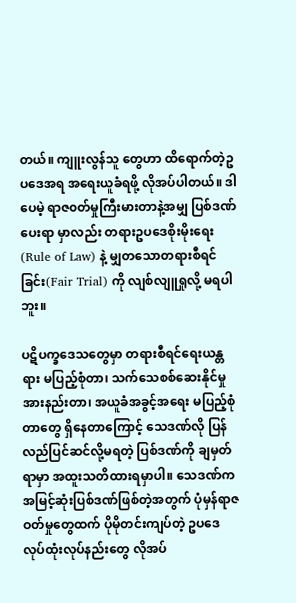တယ်။ ကျူးလွန်သူ တွေဟာ ထိရောက်တဲ့ဥပဒေအရ အရေးယူခံရဖို့ လိုအပ်ပါတယ်။ ဒါပေမဲ့ ရာဇ၀တ်မှုကြီးမားတာနဲ့အမျှ ပြစ်ဒဏ်ပေးရာ မှာလည်း တရားဥပဒေစိုးမိုးရေး (Rule of Law) နဲ့ မျှတသောတရားစီရင်ခြင်း(Fair Trial) ကို လျစ်လျူရှုလို့ မရပါဘူး။

ပဋိပက္ခဒေသတွေမှာ တရားစီရင်ရေးယန္တရား မပြည့်စုံတာ၊ သက်သေစစ်ဆေးနိုင်မှု အားနည်းတာ၊ အယူခံအခွင့်အရေး မပြည့်စုံတာတွေ ရှိနေတာကြောင့် သေဒဏ်လို ပြန်လည်ပြင်ဆင်လို့မရတဲ့ ပြစ်ဒဏ်ကို ချမှတ်ရာမှာ အထူးသတိထားရမှာပါ။ သေဒဏ်က အမြင့်ဆုံးပြစ်ဒဏ်ဖြစ်တဲ့အတွက် ပုံမှန်ရာဇဝတ်မှုတွေထက် ပိုမိုတင်းကျပ်တဲ့ ဥပဒေလုပ်ထုံးလုပ်နည်းတွေ လိုအပ်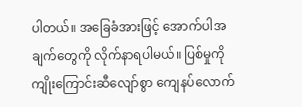ပါတယ်။ အခြေခံအားဖြင့် အောက်ပါအချက်တွေကို လိုက်နာရပါမယ်။ ပြစ်မှုကို ကျိုးကြောင်းဆီလျော်စွာ ကျေနပ်လောက်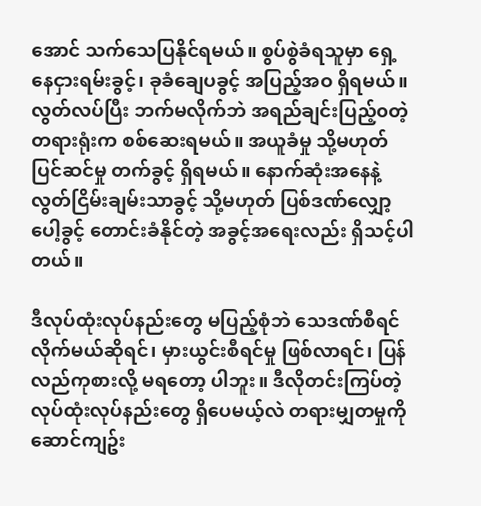အောင် သက်သေပြနိုင်ရမယ်။ စွပ်စွဲခံရသူမှာ ရှေ့နေငှားရမ်းခွင့်၊ ခုခံချေပခွင့် အပြည့်အဝ ရှိရမယ်။ လွတ်လပ်ပြီး ဘက်မလိုက်ဘဲ အရည်ချင်းပြည့်၀တဲ့ တရားရုံးက စစ်ဆေးရမယ်။ အယူခံမှု သို့မဟုတ် ပြင်ဆင်မှု တက်ခွင့် ရှိရမယ်။ နောက်ဆုံးအနေနဲ့ လွတ်ငြိမ်းချမ်းသာခွင့် သို့မဟုတ် ပြစ်ဒဏ်လျှော့ပေါ့ခွင့် တောင်းခံနိုင်တဲ့ အခွင့်အရေးလည်း ရှိသင့်ပါတယ်။

ဒီလုပ်ထုံးလုပ်နည်းတွေ မပြည့်စုံဘဲ သေဒဏ်စီရင်လိုက်မယ်ဆိုရင်၊ မှားယွင်းစီရင်မှု ဖြစ်လာရင်၊ ပြန်လည်ကုစားလို့ မရတော့ ပါဘူး။ ဒီလိုတင်းကြပ်တဲ့ လုပ်ထုံးလုပ်နည်းတွေ ရှိပေမယ့်လဲ တရားမျှတမှုကို ဆောင်ကျဥ်း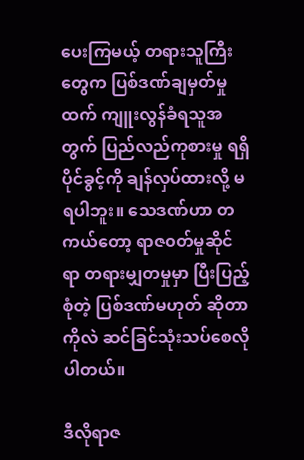ပေးကြမယ့် တရားသူကြီးတွေက ပြစ်ဒဏ်ချမှတ်မှုထက် ကျူးလွန်ခံရသူအတွက် ပြည်လည်ကုစားမှု ရရှိပိုင်ခွင့်ကို ချန်လှပ်ထားလို့ မရပါဘူး။ သေဒဏ်ဟာ တကယ်တော့ ရာဇ၀တ်မှုဆိုင်ရာ တရားမျှတမှုမှာ ပြီးပြည့်စုံတဲ့ ပြစ်ဒဏ်မဟုတ် ဆိုတာကိုလဲ ဆင်ခြင်သုံးသပ်စေလိုပါတယ်။

ဒီလိုရာဇ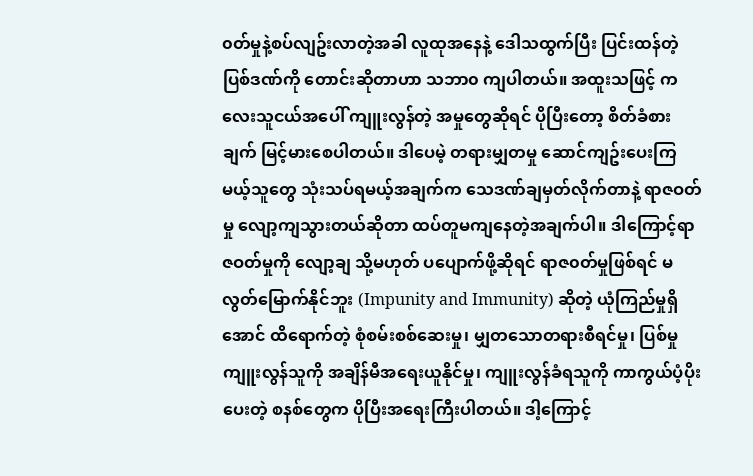၀တ်မှုနဲ့စပ်လျဥ်းလာတဲ့အခါ လူထုအနေနဲ့ ဒေါသထွက်ပြီး ပြင်းထန်တဲ့ပြစ်ဒဏ်ကို တောင်းဆိုတာဟာ သဘာ၀ ကျပါတယ်။ အထူးသဖြင့် ကလေးသူငယ်အပေါ် ကျူးလွန်တဲ့ အမှုတွေဆိုရင် ပိုပြီးတော့ စိတ်ခံစားချက် မြင့်မားစေပါတယ်။ ဒါပေမဲ့ တရားမျှတမှု ဆောင်ကျဥ်းပေးကြမယ့်သူတွေ သုံးသပ်ရမယ့်အချက်က သေဒဏ်ချမှတ်လိုက်တာနဲ့ ရာဇဝတ်မှု လျော့ကျသွားတယ်ဆိုတာ ထပ်တူမကျနေတဲ့အချက်ပါ။ ဒါကြောင့်ရာဇဝတ်မှုကို လျော့ချ သို့မဟုတ် ပပျောက်ဖို့ဆိုရင် ရာဇ၀တ်မှုဖြစ်ရင် မလွတ်မြောက်နိုင်ဘူး (Impunity and Immunity) ဆိုတဲ့ ယုံကြည်မှုရှိအောင် ထိရောက်တဲ့ စုံစမ်းစစ်ဆေးမှု၊ မျှတသောတရားစီရင်မှု၊ ပြစ်မှုကျူးလွန်သူကို အချိန်မီအရေးယူနိုင်မှု၊ ကျူးလွန်ခံရသူကို ကာကွယ်ပံ့ပိုးပေးတဲ့ စနစ်တွေက ပိုပြီးအရေးကြီးပါတယ်။ ဒါ့ကြောင့်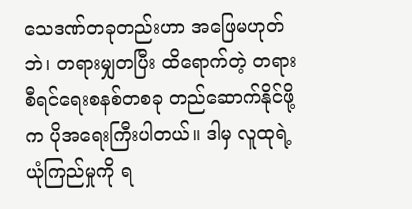သေဒဏ်တခုတည်းဟာ အဖြေမဟုတ်ဘဲ၊ တရားမျှတပြီး ထိရောက်တဲ့ တရားစီရင်ရေးစနစ်တစခု တည်ဆောက်နိုင်ဖို့က ပိုအရေးကြီးပါတယ်။ ဒါမှ လူထုရဲ့ ယုံကြည်မှုကို ရ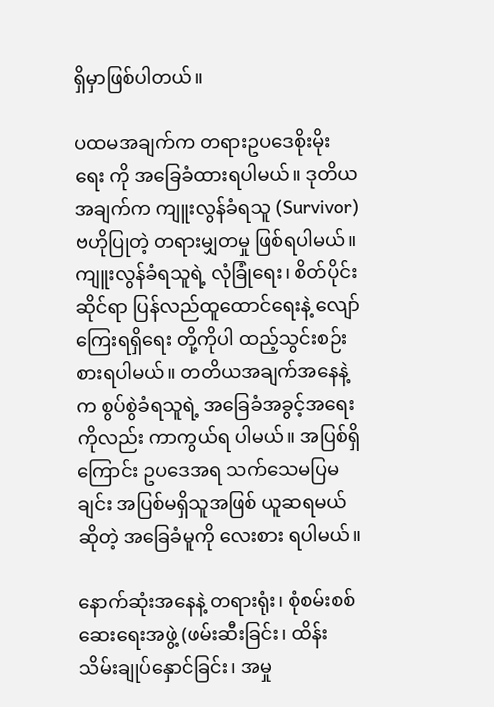ရှိမှာဖြစ်ပါတယ်။

ပထမအချက်က တရားဥပဒေစိုးမိုးရေး ကို အခြေခံထားရပါမယ်။ ဒုတိယအချက်က ကျူးလွန်ခံရသူ (Survivor) ဗဟိုပြုတဲ့ တရားမျှတမှု ဖြစ်ရပါမယ်။ ကျူးလွန်ခံရသူရဲ့ လုံခြုံရေး၊ စိတ်ပိုင်းဆိုင်ရာ ပြန်လည်ထူထောင်ရေးနဲ့ လျော်ကြေးရရှိရေး တို့ကိုပါ ထည့်သွင်းစဉ်းစားရပါမယ်။ တတိယအချက်အနေနဲ့က စွပ်စွဲခံရသူရဲ့ အခြေခံအခွင့်အရေးကိုလည်း ကာကွယ်ရ ပါမယ်။ အပြစ်ရှိကြောင်း ဥပဒေအရ သက်သေမပြမချင်း အပြစ်မရှိသူအဖြစ် ယူဆရမယ်ဆိုတဲ့ အခြေခံမူကို လေးစား ရပါမယ်။

နောက်ဆုံးအနေနဲ့ တရားရုံး၊ စုံစမ်းစစ်ဆေးရေးအဖွဲ့ (ဖမ်းဆီးခြင်း၊ ထိန်းသိမ်းချုပ်နှောင်ခြင်း၊ အမှု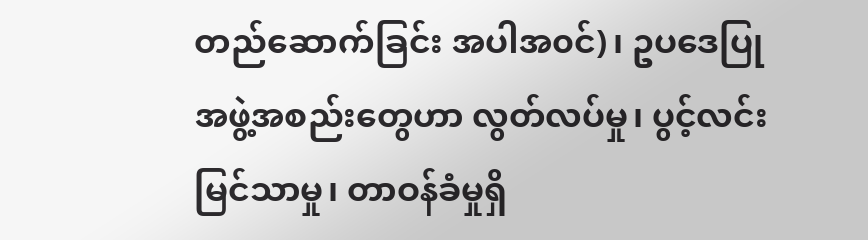တည်ဆောက်ခြင်း အပါအ၀င်)၊ ဥပဒေပြုအဖွဲ့အစည်းတွေဟာ လွတ်လပ်မှု၊ ပွင့်လင်းမြင်သာမှု၊ တာဝန်ခံမှုရှိ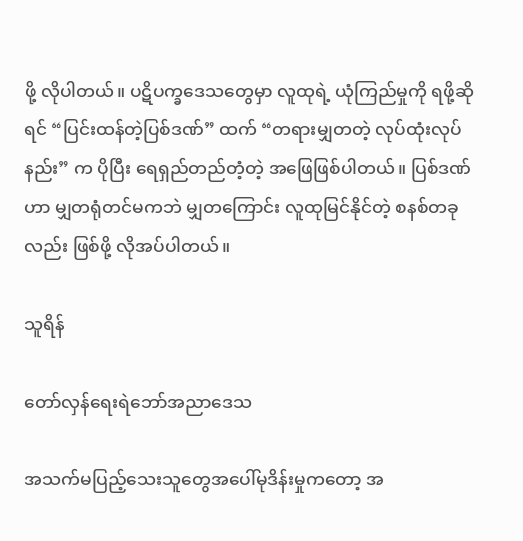ဖို့ လိုပါတယ်။ ပဋိပက္ခဒေသတွေမှာ လူထုရဲ့ ယုံကြည်မှုကို ရဖို့ဆိုရင် “ပြင်းထန်တဲ့ပြစ်ဒဏ်” ထက် “တရားမျှတတဲ့ လုပ်ထုံးလုပ်နည်း” က ပိုပြီး ရေရှည်တည်တံ့တဲ့ အဖြေဖြစ်ပါတယ်။ ပြစ်ဒဏ်ဟာ မျှတရုံတင်မကဘဲ မျှတကြောင်း လူထုမြင်နိုင်တဲ့ စနစ်တခုလည်း ဖြစ်ဖို့ လိုအပ်ပါတယ်။

သူရိန်

တော်လှန်ရေးရဲဘော်အညာဒေသ

အသက်မပြည့်သေးသူတွေအပေါ်မုဒိန်းမှုကတော့ အ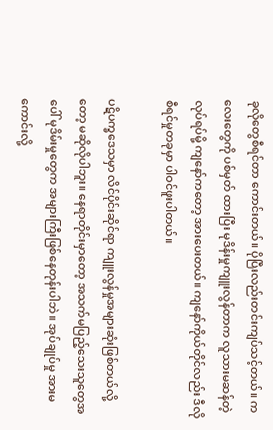ခုလိုတွေစီရင်တာ ကောင်းတယ်။ ပိုပြီးလည်းတင်းကျပ်သင့်တယ်။ ကလေးတွေကို ပစ်မှတ် ထားပြီး မုဒိန်းမှုကျူးလွန်တာက လူသားမဆန်တဲ့လုပ်ရပ်မို့ ကျနော်ကတော့ အားပေးတယ်။ ကျနော်ကိုယ်တိုင်လည်း ဒီလို စီရင်မှုတခုမှာ ပါဝင်ဖူးပါတယ်။

ပဋိပက္ခဒေသမှာ လိင်ပိုင်းဆိုင်ရာ ကျူးလွန်မှုအများဆုံးဖြစ်တယ်လို့တော့ မဆိုလိုပါဘူး။ နေရာတိုင်းမှာတော့ အသက်မပြည့်သေးသူတွေအပေါ် မုဒိမ်းမှုတွေက အများကြီးဖြစ်နေတုန်းပါဘဲ။ အုပ်ချုပ်မှု အားမကောင်းလို့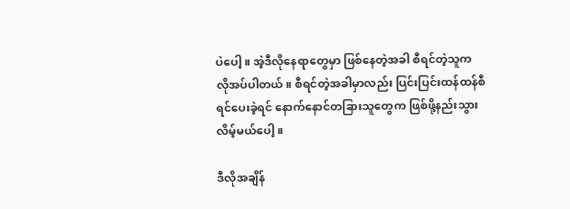ပဲပေါ့။ အဲ့ဒီလိုနေရာတွေမှာ ဖြစ်နေတဲ့အခါ စီရင်တဲ့သူက လိုအပ်ပါတယ်။ စီရင်တဲ့အခါမှာလည်း ပြင်းပြင်းထန်ထန်စီရင်ပေးခဲ့ရင် ‌နောက်‌နောင်တခြားသူတွေက ဖြစ်ဖို့နည်းသွားလိမ့်မယ်ပေါ့။

ဒီလိုအချိန်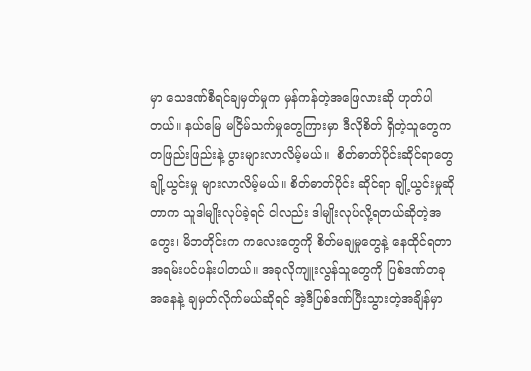မှာ သေဒဏ်စီရင်ချမှတ်မှုက မှန်ကန်တဲ့အဖြေလားဆို ဟုတ်ပါတယ်။ နယ်မြေ မငြိမ်သက်မှုတွေကြားမှာ ဒီလိုစိတ် ရှိတဲ့သူတွေက တဖြည်းဖြည်းနဲ့ ပွားများလာလိမ့်မယ်။  စိတ်ဓာတ်ပိုင်းဆိုင်ရာတွေ ချို့ယွင်းမှု များလာလိမ့်မယ်။ စိတ်ဓာတ်ပိုင်း ဆိုင်ရာ ချို့ယွင်းမှုဆိုတာက သူဒါမျိုးလုပ်ခဲ့ရင် ငါလည်း ဒါမျိုးလုပ်လို့ရတယ်ဆိုတဲ့အတွေး၊ မိဘတိုင်းက ကလေးတွေကို စိတ်မချမှုတွေနဲ့ နေထိုင်ရတာ အရမ်းပင်ပန်းပါတယ်။ အခုလိုကျူးလွန်သူတွေကို ပြစ်ဒဏ်တခုအနေနဲ့ ချမှတ်လိုက်မယ်ဆိုရင် အဲ့ဒီပြစ်ဒဏ်ပြီးသွားတဲ့အချိန်မှာ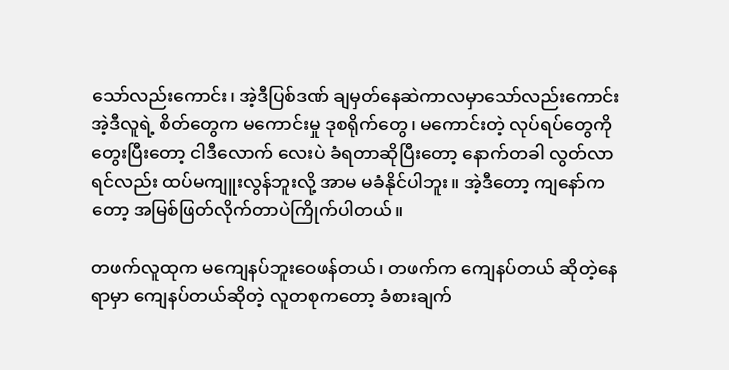သော်လည်းကောင်း၊ အဲ့ဒီပြစ်ဒဏ် ချမှတ်နေဆဲကာလမှာသော်လည်းကောင်း အဲ့ဒီလူရဲ့ စိတ်တွေက မကောင်းမှု ဒုစရိုက်တွေ၊ မကောင်းတဲ့ လုပ်ရပ်တွေကိုတွေးပြီးတော့ ငါဒီလောက် လေးပဲ ခံရတာဆိုပြီးတော့ နောက်တခါ လွတ်လာရင်လည်း ထပ်မကျူးလွန်ဘူးလို့ အာမ မခံနိုင်ပါဘူး။ အဲ့ဒီတော့ ကျနော်ကတော့ အမြစ်ဖြတ်လိုက်တာပဲကြိုက်ပါတယ်။

တဖက်လူထုက မကျေနပ်ဘူးဝေဖန်တယ်၊ တဖက်က ကျေနပ်တယ် ဆိုတဲ့နေရာမှာ ကျေနပ်တယ်ဆိုတဲ့ လူတစုကတော့ ခံစားချက်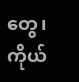တွေ၊ ကိုယ်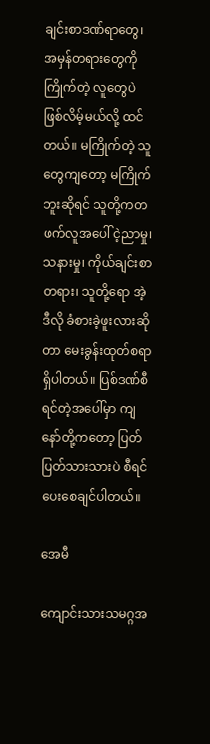ချင်းစာဒဏ်ရာတွေ၊ အမှန်တရားတွေကိုကြိုက်တဲ့ လူတွေပဲဖြစ်လိမ့်မယ်လို့ ထင်တယ်။ မကြိုက်တဲ့ သူတွေကျတော့ မကြိုက်ဘူးဆိုရင် သူတို့ကတဖက်လူအပေါ် ငဲ့ညာမှု၊ သနားမှု၊ ကိုယ်ချင်းစာတရား၊ သူတို့ရော အဲ့ဒီလို ခံစားခဲ့ဖူးလားဆိုတာ မေးခွန်းထုတ်စရာရှိပါတယ်။ ပြစ်ဒဏ်စီရင်တဲ့အပေါ်မှာ ကျနော်တို့ကတော့ ပြတ်ပြတ်သားသားပဲ စီရင်ပေးစေချင်ပါတယ်။

အေမီ

ကျောင်းသားသမဂ္ဂအ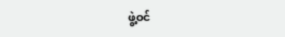ဖွဲ့ဝင်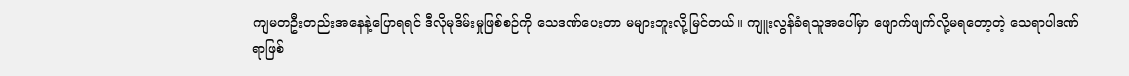ကျမတဦးတည်းအနေနဲ့ပြောရရင် ဒီလိုမုဒိမ်းမှုဖြစ်စဉ်ကို သေဒဏ်ပေးတာ မများဘူးလို့မြင်တယ်။ ကျူးလွန်ခံရသူအပေါ်မှာ ဖျောက်ဖျက်လို့မရတော့တဲ့ သေရာပါဒဏ်ရာဖြစ်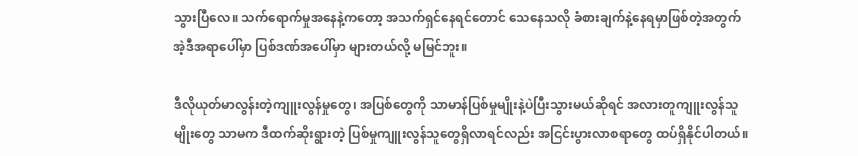သွားပြီလေ။ သက်ရောက်မှုအနေနဲ့ကတော့ အသက်ရှင်နေရင်တောင် သေနေသလို ခံစားချက်နဲ့နေရမှာဖြစ်တဲ့အတွက် အဲ့ဒီအရာပေါ်မှာ ပြစ်ဒဏ်အပေါ်မှာ များတယ်လို့ မမြင်ဘူး။

ဒီလိုယုတ်မာလွန်းတဲ့ကျူးလွန်မှုတွေ၊ အပြစ်တွေကို သာမာန်ပြစ်မှုမျိုးနဲ့ပဲပြီးသွားမယ်ဆိုရင် အလားတူကျူးလွန်သူမျိုးတွေ သာမက ဒီထက်ဆိုးရွားတဲ့ ပြစ်မှုကျူးလွန်သူတွေရှိလာရင်လည်း အငြင်းပွားလာစရာတွေ ထပ်ရှိနိုင်ပါတယ်။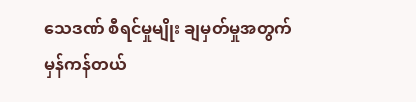သေဒဏ် စီရင်မှုမျိုး ချမှတ်မှုအတွက် မှန်ကန်တယ်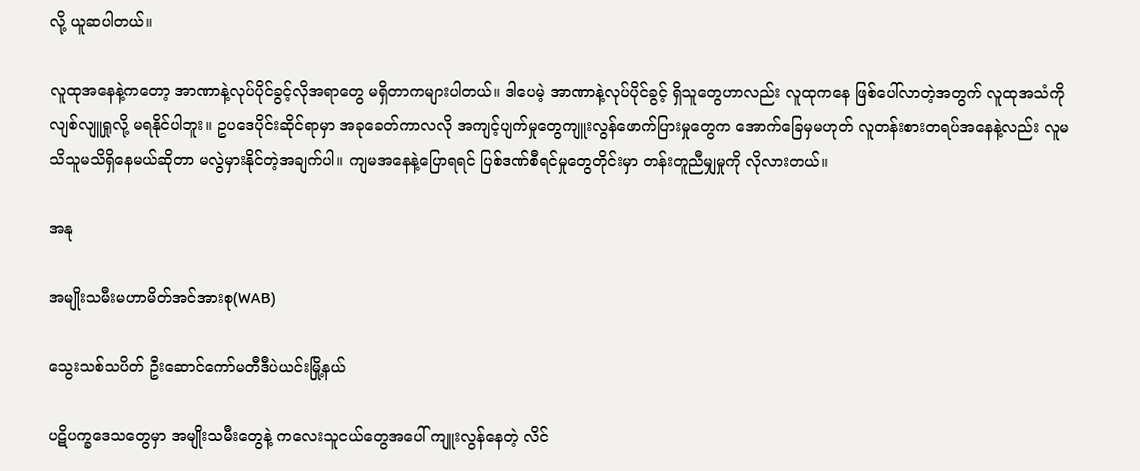လို့ ယူဆပါတယ်။

လူထုအနေနဲ့ကတော့ အာဏာနဲ့လုပ်ပိုင်ခွင့်လိုအရာတွေ မရှိတာကများပါတယ်။ ဒါပေမဲ့ အာဏာနဲ့လုပ်ပိုင်ခွင့် ရှိသူတွေဟာလည်း လူထုကနေ ဖြစ်ပေါ်လာတဲ့အတွက် လူထုအသံကိုလျစ်လျူရှုလို့ မရနိုင်ပါဘူး။ ဥပဒေပိုင်းဆိုင်ရာမှာ အခုခေတ်ကာလလို အကျင့်ပျက်မှုတွေကျူးလွန်ဖောက်ပြားမှုတွေက အောက်ခြေမှမဟုတ် လူတန်းစားတရပ်အနေနဲ့လည်း လူမသိသူမသိရှိနေမယ်ဆိုတာ မလွဲမှားနိုင်တဲ့အချက်ပါ။ ကျမအနေနဲ့ပြောရရင် ပြစ်ဒဏ်စီရင်မှုတွေတိုင်းမှာ တန်းတူညီမျှမှုကို လိုလားတယ်။

အနု

အမျိုးသမီးမဟာမိတ်အင်အားစု(WAB)

သွေးသစ်သပိတ် ဦးဆောင်ကော်မတီဒီပဲယင်းမြို့နယ်

ပဋိပက္ခဒေသတွေမှာ အမျိုးသမီးတွေနဲ့ ကလေးသူငယ်တွေအပေါ် ကျူးလွန်နေတဲ့ လိင်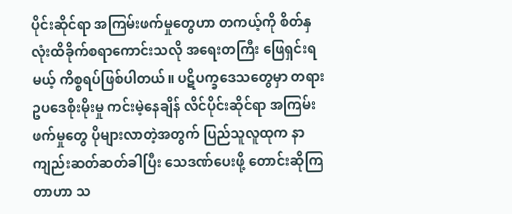ပိုင်းဆိုင်ရာ အကြမ်းဖက်မှုတွေဟာ တကယ့်ကို စိတ်နှလုံးထိခိုက်စရာကောင်းသလို အရေးတကြီး ဖြေရှင်းရမယ့် ကိစ္စရပ်ဖြစ်ပါတယ်။ ပဋိပက္ခဒေသတွေမှာ တရားဥပဒေစိုးမိုးမှု ကင်းမဲ့နေချိန် လိင်ပိုင်းဆိုင်ရာ အကြမ်းဖက်မှုတွေ ပိုများလာတဲ့အတွက် ပြည်သူလူထုက နာကျည်းဆတ်ဆတ်ခါပြီး သေဒဏ်ပေးဖို့ တောင်းဆိုကြတာဟာ သ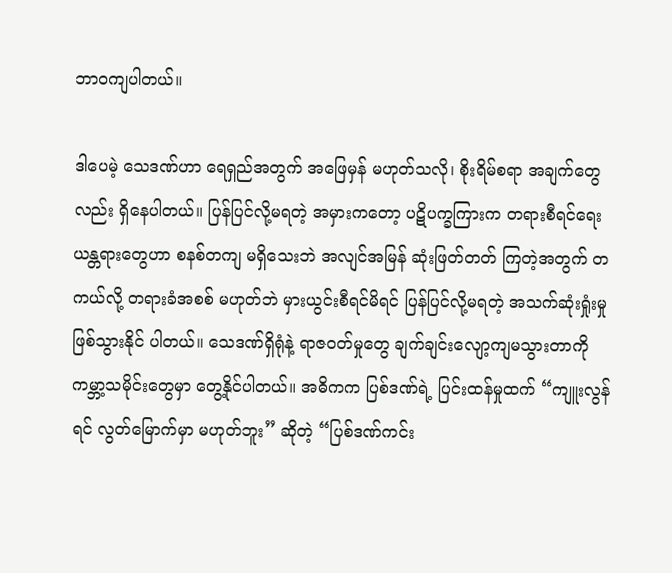ဘာဝကျပါတယ်။

ဒါပေမဲ့ သေဒဏ်ဟာ ရေရှည်အတွက် အဖြေမှန် မဟုတ်သလို၊ စိုးရိမ်စရာ အချက်တွေလည်း ရှိနေပါတယ်။ ပြန်ပြင်လို့မရတဲ့ အမှားကတော့ ပဋိပက္ခကြားက တရားစီရင်ရေးယန္တရားတွေဟာ စနစ်တကျ မရှိသေးဘဲ အလျင်အမြန် ဆုံးဖြတ်တတ် ကြတဲ့အတွက် တကယ်လို့ တရားခံအစစ် မဟုတ်ဘဲ မှားယွင်းစီရင်မိရင် ပြန်ပြင်လို့မရတဲ့ အသက်ဆုံးရှုံးမှု ဖြစ်သွားနိုင် ပါတယ်။ သေဒဏ်ရှိရုံနဲ့ ရာဇဝတ်မှုတွေ ချက်ချင်းလျော့ကျမသွားတာကို ကမ္ဘာ့သမိုင်းတွေမှာ တွေ့နိုင်ပါတယ်။ အဓိကက ပြစ်ဒဏ်ရဲ့ ပြင်းထန်မှုထက် “ကျူးလွန်ရင် လွတ်မြောက်မှာ မဟုတ်ဘူး” ဆိုတဲ့ “ပြစ်ဒဏ်ကင်း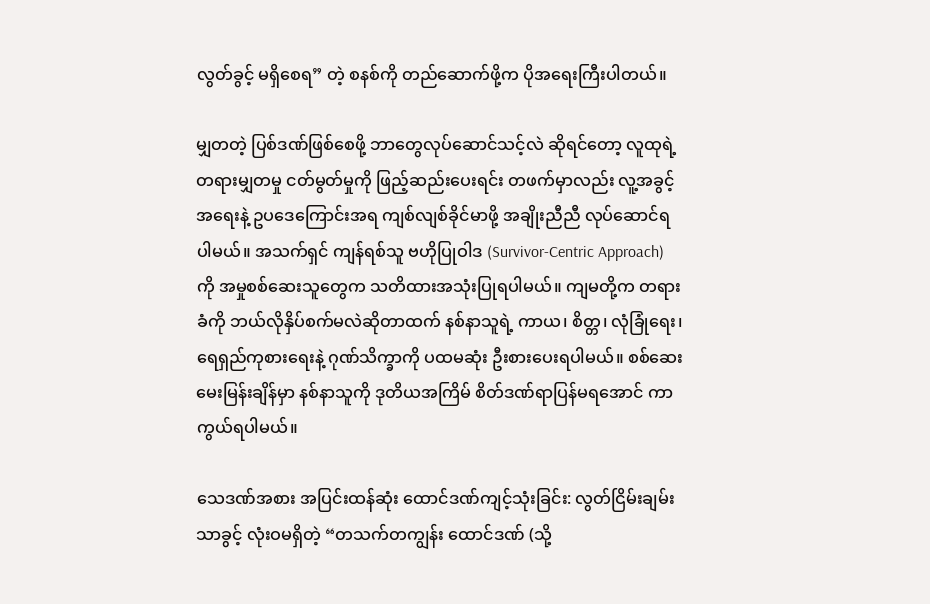လွတ်ခွင့် မရှိ‌စေရ” တဲ့ စနစ်ကို တည်ဆောက်ဖို့က ပိုအရေးကြီးပါတယ်။

မျှတတဲ့ ပြစ်ဒဏ်ဖြစ်စေဖို့ ဘာတွေလုပ်ဆောင်သင့်လဲ ဆိုရင်တော့ လူထုရဲ့ တရားမျှတမှု ငတ်မွတ်မှုကို ဖြည့်ဆည်းပေးရင်း တဖက်မှာလည်း လူ့အခွင့်အရေးနဲ့ ဥပဒေကြောင်းအရ ကျစ်လျစ်ခိုင်မာဖို့ အချိုးညီညီ လုပ်ဆောင်ရပါမယ်။ အသက်ရှင် ကျန်ရစ်သူ ဗဟိုပြုဝါဒ (Survivor-Centric Approach) ကို အမှုစစ်ဆေးသူတွေက သတိထားအသုံးပြုရပါမယ်။ ကျမတို့က တရားခံကို ဘယ်လိုနှိပ်စက်မလဲဆိုတာထက် နစ်နာသူရဲ့ ကာယ၊ စိတ္တ၊ လုံခြုံရေး၊ ရေရှည်ကုစားရေးနဲ့ ဂုဏ်သိက္ခာကို ပထမဆုံး ဦးစားပေးရပါမယ်။ စစ်ဆေးမေးမြန်းချိန်မှာ နစ်နာသူကို ဒုတိယအကြိမ် စိတ်ဒဏ်ရာပြန်မရအောင် ကာကွယ်ရပါမယ်။

သေဒဏ်အစား အပြင်းထန်ဆုံး ထောင်ဒဏ်ကျင့်သုံးခြင်း: လွတ်ငြိမ်းချမ်းသာခွင့် လုံးဝမရှိတဲ့ “တသက်တကျွန်း ထောင်ဒဏ် (သို့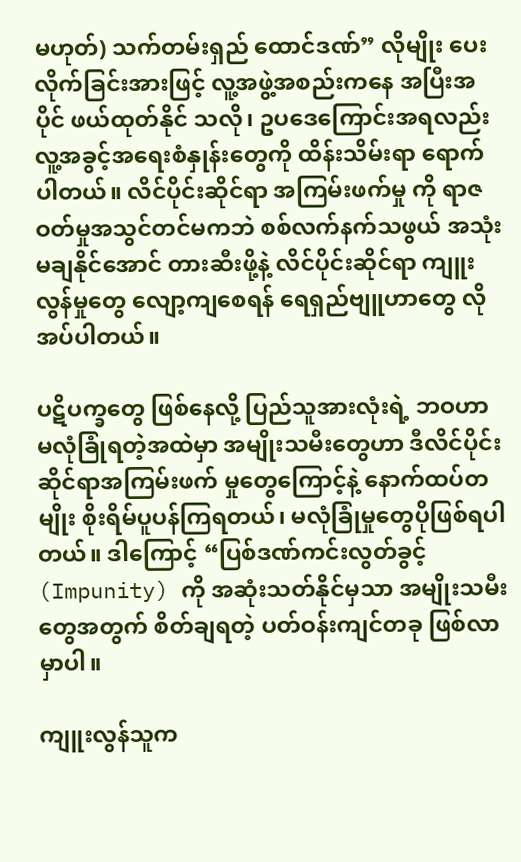မဟုတ်) သက်တမ်းရှည် ထောင်ဒဏ်” လိုမျိုး ပေးလိုက်ခြင်းအားဖြင့် လူ့အဖွဲ့အစည်းကနေ အပြီးအပိုင် ဖယ်ထုတ်နိုင် သလို၊ ဥပဒေကြောင်းအရလည်း လူ့အခွင့်အရေးစံနှုန်းတွေကို ထိန်းသိမ်းရာ ရောက်ပါတယ်။ လိင်ပိုင်းဆိုင်ရာ အကြမ်းဖက်မှု ကို ရာဇဝတ်မှုအသွင်တင်မကဘဲ စစ်လက်နက်သဖွယ် အသုံးမချနိုင်အောင် တားဆီးဖို့နဲ့ လိင်ပိုင်းဆိုင်ရာ ကျူးလွန်မှုတွေ လျော့ကျစေရန် ရေရှည်ဗျူဟာတွေ လိုအပ်ပါတယ်။

ပဋိပက္ခတွေ ဖြစ်နေလို့ ပြည်သူအားလုံးရဲ့ ဘဝဟာ မလုံခြုံရတဲ့အထဲမှာ အမျိုးသမီးတွေဟာ ဒီလိင်ပိုင်းဆိုင်ရာအကြမ်းဖက် မှုတွေကြောင့်နဲ့ နောက်ထပ်တမျိုး စိုးရိမ်ပူပန်ကြရတယ်၊ မလုံခြုံမှုတွေပိုဖြစ်ရပါတယ်။ ဒါကြောင့် “ပြစ်ဒဏ်ကင်းလွတ်ခွင့် (Impunity) ကို အဆုံးသတ်နိုင်မှသာ အမျိုးသမီးတွေအတွက် စိတ်ချရတဲ့ ပတ်ဝန်းကျင်တခု ဖြစ်လာမှာပါ။

ကျူးလွန်သူက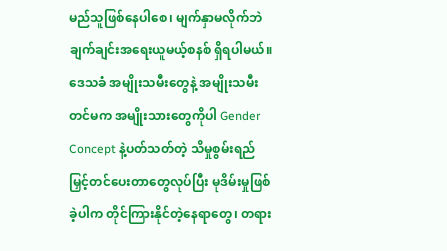မည်သူဖြစ်နေပါစေ၊ မျက်နှာမလိုက်ဘဲ ချက်ချင်းအရေးယူမယ့်စနစ် ရှိရပါမယ်။ ဒေသခံ အမျိုးသမီးတွေနဲ့ အမျိုးသမီးတင်မက အမျိုးသားတွေကိုပါ Gender Concept နဲ့ပတ်သတ်တဲ့ သိမှုစွမ်းရည်မြှင့်တင်ပေးတာတွေလုပ်ပြီး မုဒိမ်းမှုဖြစ်ခဲ့ပါက တိုင်ကြားနိုင်တဲ့နေရာတွေ၊ တရား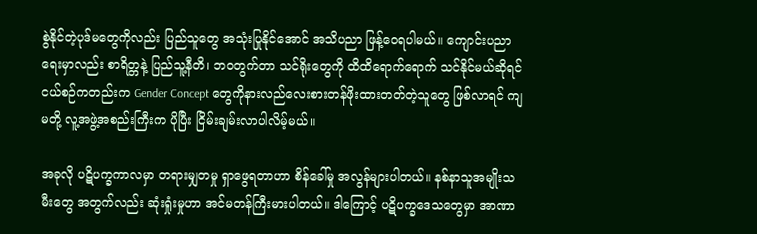စွဲနိုင်တဲ့ပုဒ်မတွေကိုလည်း ပြည်သူတွေ အသုံးပြုနိုင်အောင် အသိပညာ ဖြန့်ဝေရပါမယ်။ ကျောင်းပညာရေးမှာလည်း စာရိတ္တနဲ့ ပြည်သူ့နီတိ၊ ဘဝတွက်တာ သင်ရိုးတွေကို ထိထိရောက်ရောက် သင်နိုင်မယ်ဆိုရင် ငယ်စဉ်ကတည်းက Gender Concept တွေကိုနားလည်လေးစားတန်ဖိုးထားတတ်တဲ့သူတွေ ဖြစ်လာရင် ကျမတို့ လူ့အဖွဲ့အစည်းကြီးက ပိုပြီး ငြိမ်းချမ်းလာပါလိမ့်မယ်။

အခုလို ပဋိပက္ခကာလမှာ တရားမျှတမှု ရှာဖွေရတာဟာ စိန်ခေါ်မှု အလွန်များပါတယ်။ နစ်နာသူအမျိုးသမီးတွေ အတွက်လည်း ဆုံးရှုံးမှုဟာ အင်မတန်ကြီးမားပါတယ်။ ဒါကြောင့် ပဋိပက္ခဒေသတွေမှာ အာဏာ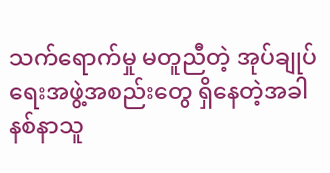သက်ရောက်မှု မတူညီတဲ့ အုပ်ချုပ်ရေးအဖွဲ့အစည်းတွေ ရှိနေတဲ့အခါ နစ်နာသူ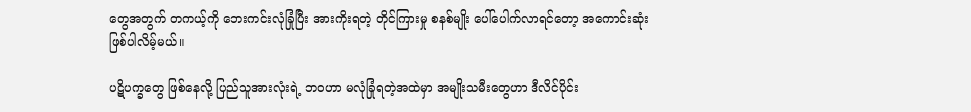တွေအတွက် တကယ့်ကို ဘေးကင်းလုံခြုံပြီး အားကိုးရတဲ့ တိုင်ကြားမှု စနစ်မျိုး ပေါ်ပေါက်လာရင်တော့ အကောင်းဆုံးဖြစ်ပါလိမ့်မယ်။

ပဋိပက္ခတွေ ဖြစ်နေလို့ ပြည်သူအားလုံးရဲ့ ဘဝဟာ မလုံခြုံရတဲ့အထဲမှာ အမျိုးသမီးတွေဟာ ဒီလိင်ပိုင်း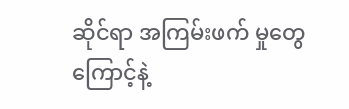ဆိုင်ရာ အကြမ်းဖက် မှုတွေကြောင့်နဲ့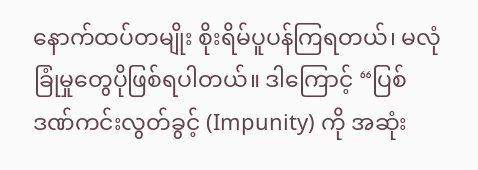နောက်ထပ်တမျိုး စိုးရိမ်ပူပန်ကြရတယ်၊ မလုံခြုံမှုတွေပိုဖြစ်ရပါတယ်။ ဒါကြောင့် “ပြစ်ဒဏ်ကင်းလွတ်ခွင့် (Impunity) ကို အဆုံး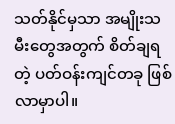သတ်နိုင်မှသာ အမျိုးသမီးတွေအတွက် စိတ်ချရတဲ့ ပတ်ဝန်းကျင်တခု ဖြစ်လာမှာပါ။